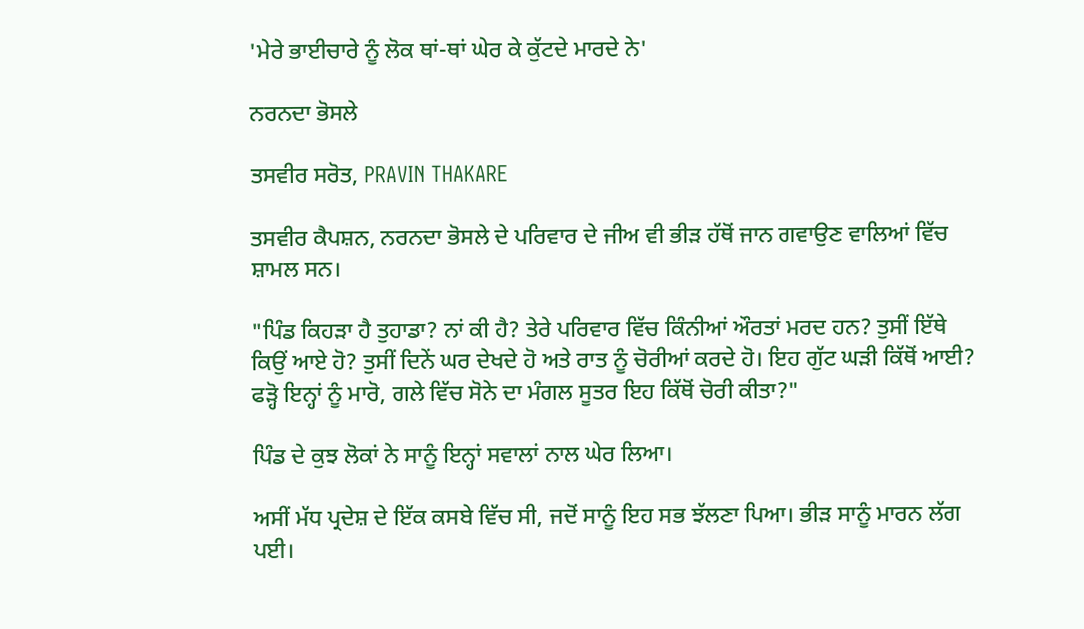'ਮੇਰੇ ਭਾਈਚਾਰੇ ਨੂੰ ਲੋਕ ਥਾਂ-ਥਾਂ ਘੇਰ ਕੇ ਕੁੱਟਦੇ ਮਾਰਦੇ ਨੇ'

ਨਰਨਦਾ ਭੋਸਲੇ

ਤਸਵੀਰ ਸਰੋਤ, PRAVIN THAKARE

ਤਸਵੀਰ ਕੈਪਸ਼ਨ, ਨਰਨਦਾ ਭੋਸਲੇ ਦੇ ਪਰਿਵਾਰ ਦੇ ਜੀਅ ਵੀ ਭੀੜ ਹੱਥੋਂ ਜਾਨ ਗਵਾਉਣ ਵਾਲਿਆਂ ਵਿੱਚ ਸ਼ਾਮਲ ਸਨ।

"ਪਿੰਡ ਕਿਹੜਾ ਹੈ ਤੁਹਾਡਾ? ਨਾਂ ਕੀ ਹੈ? ਤੇਰੇ ਪਰਿਵਾਰ ਵਿੱਚ ਕਿੰਨੀਆਂ ਔਰਤਾਂ ਮਰਦ ਹਨ? ਤੁਸੀਂ ਇੱਥੇ ਕਿਉਂ ਆਏ ਹੋ? ਤੁਸੀਂ ਦਿਨੇਂ ਘਰ ਦੇਖਦੇ ਹੋ ਅਤੇ ਰਾਤ ਨੂੰ ਚੋਰੀਆਂ ਕਰਦੇ ਹੋ। ਇਹ ਗੁੱਟ ਘੜੀ ਕਿੱਥੋਂ ਆਈ? ਫੜ੍ਹੋ ਇਨ੍ਹਾਂ ਨੂੰ ਮਾਰੋ, ਗਲੇ ਵਿੱਚ ਸੋਨੇ ਦਾ ਮੰਗਲ ਸੂਤਰ ਇਹ ਕਿੱਥੋਂ ਚੋਰੀ ਕੀਤਾ?"

ਪਿੰਡ ਦੇ ਕੁਝ ਲੋਕਾਂ ਨੇ ਸਾਨੂੰ ਇਨ੍ਹਾਂ ਸਵਾਲਾਂ ਨਾਲ ਘੇਰ ਲਿਆ।

ਅਸੀਂ ਮੱਧ ਪ੍ਰਦੇਸ਼ ਦੇ ਇੱਕ ਕਸਬੇ ਵਿੱਚ ਸੀ, ਜਦੋਂ ਸਾਨੂੰ ਇਹ ਸਭ ਝੱਲਣਾ ਪਿਆ। ਭੀੜ ਸਾਨੂੰ ਮਾਰਨ ਲੱਗ ਪਈ।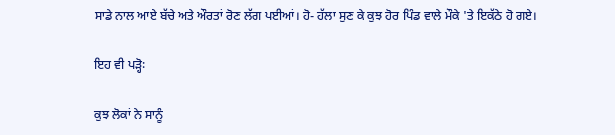ਸਾਡੇ ਨਾਲ ਆਏ ਬੱਚੇ ਅਤੇ ਔਰਤਾਂ ਰੋਣ ਲੱਗ ਪਈਆਂ। ਹੋ- ਹੱਲਾ ਸੁਣ ਕੇ ਕੁਝ ਹੋਰ ਪਿੰਡ ਵਾਲੇ ਮੌਕੇ 'ਤੇ ਇਕੱਠੇ ਹੋ ਗਏ।

ਇਹ ਵੀ ਪੜ੍ਹੋ꞉

ਕੁਝ ਲੋਕਾਂ ਨੇ ਸਾਨੂੰ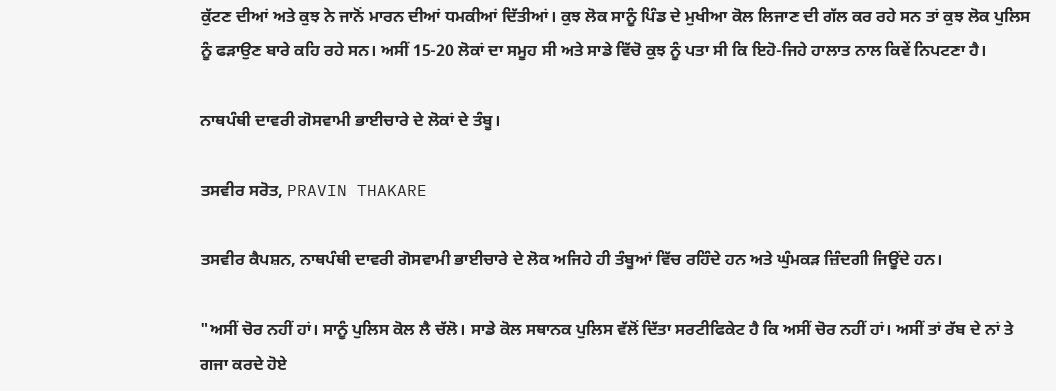ਕੁੱਟਣ ਦੀਆਂ ਅਤੇ ਕੁਝ ਨੇ ਜਾਨੋਂ ਮਾਰਨ ਦੀਆਂ ਧਮਕੀਆਂ ਦਿੱਤੀਆਂ। ਕੁਝ ਲੋਕ ਸਾਨੂੰ ਪਿੰਡ ਦੇ ਮੁਖੀਆ ਕੋਲ ਲਿਜਾਣ ਦੀ ਗੱਲ ਕਰ ਰਹੇ ਸਨ ਤਾਂ ਕੁਝ ਲੋਕ ਪੁਲਿਸ ਨੂੰ ਫੜਾਉਣ ਬਾਰੇ ਕਹਿ ਰਹੇ ਸਨ। ਅਸੀਂ 15-20 ਲੋਕਾਂ ਦਾ ਸਮੂਹ ਸੀ ਅਤੇ ਸਾਡੇ ਵਿੱਚੋ ਕੁਝ ਨੂੰ ਪਤਾ ਸੀ ਕਿ ਇਹੋ-ਜਿਹੇ ਹਾਲਾਤ ਨਾਲ ਕਿਵੇਂ ਨਿਪਟਣਾ ਹੈ।

ਨਾਥਪੰਥੀ ਦਾਵਰੀ ਗੋਸਵਾਮੀ ਭਾਈਚਾਰੇ ਦੇ ਲੋਕਾਂ ਦੇ ਤੰਬੂ।

ਤਸਵੀਰ ਸਰੋਤ, PRAVIN THAKARE

ਤਸਵੀਰ ਕੈਪਸ਼ਨ, ਨਾਥਪੰਥੀ ਦਾਵਰੀ ਗੋਸਵਾਮੀ ਭਾਈਚਾਰੇ ਦੇ ਲੋਕ ਅਜਿਹੇ ਹੀ ਤੰਬੂਆਂ ਵਿੱਚ ਰਹਿੰਦੇ ਹਨ ਅਤੇ ਘੁੰਮਕੜ ਜ਼ਿੰਦਗੀ ਜਿਊਂਦੇ ਹਨ।

"ਅਸੀਂ ਚੋਰ ਨਹੀਂ ਹਾਂ। ਸਾਨੂੰ ਪੁਲਿਸ ਕੋਲ ਲੈ ਚੱਲੋ। ਸਾਡੇ ਕੋਲ ਸਥਾਨਕ ਪੁਲਿਸ ਵੱਲੋਂ ਦਿੱਤਾ ਸਰਟੀਫਿਕੇਟ ਹੈ ਕਿ ਅਸੀਂ ਚੋਰ ਨਹੀਂ ਹਾਂ। ਅਸੀਂ ਤਾਂ ਰੱਬ ਦੇ ਨਾਂ ਤੇ ਗਜਾ ਕਰਦੇ ਹੋਏ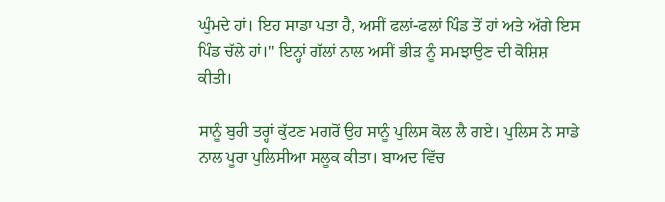ਘੁੰਮਦੇ ਹਾਂ। ਇਹ ਸਾਡਾ ਪਤਾ ਹੈ, ਅਸੀਂ ਫਲਾਂ-ਫਲਾਂ ਪਿੰਡ ਤੋਂ ਹਾਂ ਅਤੇ ਅੱਗੇ ਇਸ ਪਿੰਡ ਚੱਲੇ ਹਾਂ।" ਇਨ੍ਹਾਂ ਗੱਲਾਂ ਨਾਲ ਅਸੀਂ ਭੀੜ ਨੂੰ ਸਮਝਾਉਣ ਦੀ ਕੋਸ਼ਿਸ਼ ਕੀਤੀ।

ਸਾਨੂੰ ਬੁਰੀ ਤਰ੍ਹਾਂ ਕੁੱਟਣ ਮਗਰੋਂ ਉਹ ਸਾਨੂੰ ਪੁਲਿਸ ਕੋਲ ਲੈ ਗਏ। ਪੁਲਿਸ ਨੇ ਸਾਡੇ ਨਾਲ ਪੂਰਾ ਪੁਲਿਸੀਆ ਸਲੂਕ ਕੀਤਾ। ਬਾਅਦ ਵਿੱਚ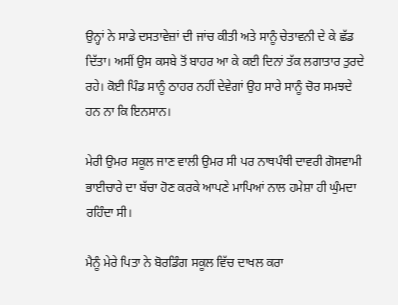ਉਨ੍ਹਾਂ ਨੇ ਸਾਡੇ ਦਸਤਾਵੇਜ਼ਾਂ ਦੀ ਜਾਂਚ ਕੀਤੀ ਅਤੇ ਸਾਨੂੰ ਚੇਤਾਵਨੀ ਦੇ ਕੇ ਛੱਡ ਦਿੱਤਾ। ਅਸੀਂ ਉਸ ਕਸਬੇ ਤੋਂ ਬਾਹਰ ਆ ਕੇ ਕਈ ਦਿਨਾਂ ਤੱਕ ਲਗਾਤਾਰ ਤੁਰਦੇ ਰਹੇ। ਕੋਈ ਪਿੰਡ ਸਾਨੂੰ ਠਾਹਰ ਨਹੀਂ ਦੇਵੇਗਾਂ ਉਹ ਸਾਰੇ ਸਾਨੂੰ ਚੋਰ ਸਮਝਦੇ ਹਨ ਨਾ ਕਿ ਇਨਸਾਨ।

ਮੇਰੀ ਉਮਰ ਸਕੂਲ ਜਾਣ ਵਾਲੀ ਉਮਰ ਸੀ ਪਰ ਨਾਥਪੰਥੀ ਦਾਵਰੀ ਗੋਸਵਾਮੀ ਭਾਈਚਾਰੇ ਦਾ ਬੱਚਾ ਹੋਣ ਕਰਕੇ ਆਪਣੇ ਮਾਪਿਆਂ ਨਾਲ ਹਮੇਸ਼ਾ ਹੀ ਘੁੰਮਦਾ ਰਹਿੰਦਾ ਸੀ।

ਮੈਨੂੰ ਮੇਰੇ ਪਿਤਾ ਨੇ ਬੋਰਡਿੰਗ ਸਕੂਲ ਵਿੱਚ ਦਾਖਲ ਕਰਾ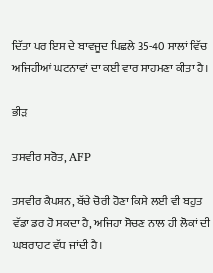ਦਿੱਤਾ ਪਰ ਇਸ ਦੇ ਬਾਵਜੂਦ ਪਿਛਲੇ 35-40 ਸਾਲਾਂ ਵਿੱਚ ਅਜਿਹੀਆਂ ਘਟਨਾਵਾਂ ਦਾ ਕਈ ਵਾਰ ਸਾਹਮਣਾ ਕੀਤਾ ਹੈ।

ਭੀੜ

ਤਸਵੀਰ ਸਰੋਤ, AFP

ਤਸਵੀਰ ਕੈਪਸ਼ਨ, ਬੱਚੇ ਚੋਰੀ ਹੋਣਾ ਕਿਸੇ ਲਈ ਵੀ ਬਹੁਤ ਵੱਡਾ ਡਰ ਹੋ ਸਕਦਾ ਹੈ, ਅਜਿਹਾ ਸੋਚਣ ਨਾਲ ਹੀ ਲੋਕਾਂ ਦੀ ਘਬਰਾਹਟ ਵੱਧ ਜਾਂਦੀ ਹੈ।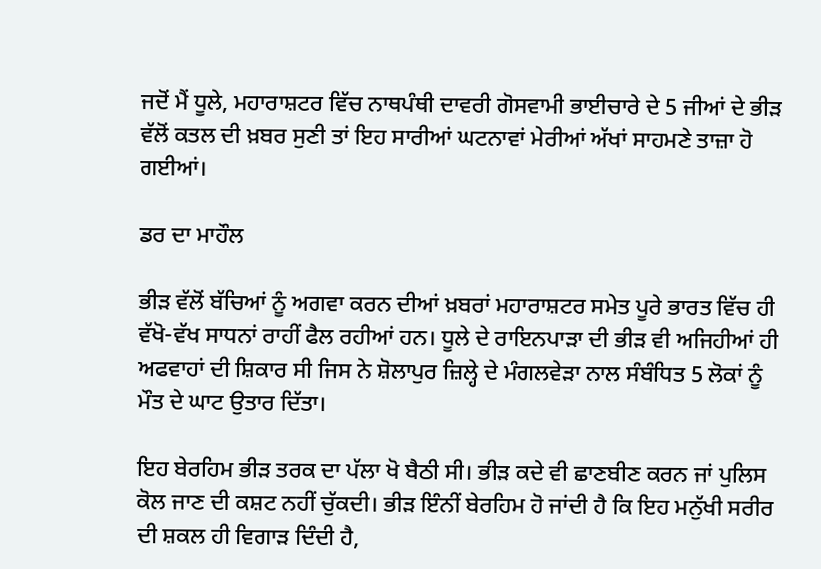ਜਦੋਂ ਮੈਂ ਧੂਲੇ, ਮਹਾਰਾਸ਼ਟਰ ਵਿੱਚ ਨਾਥਪੰਥੀ ਦਾਵਰੀ ਗੋਸਵਾਮੀ ਭਾਈਚਾਰੇ ਦੇ 5 ਜੀਆਂ ਦੇ ਭੀੜ ਵੱਲੋਂ ਕਤਲ ਦੀ ਖ਼ਬਰ ਸੁਣੀ ਤਾਂ ਇਹ ਸਾਰੀਆਂ ਘਟਨਾਵਾਂ ਮੇਰੀਆਂ ਅੱਖਾਂ ਸਾਹਮਣੇ ਤਾਜ਼ਾ ਹੋ ਗਈਆਂ।

ਡਰ ਦਾ ਮਾਹੌਲ

ਭੀੜ ਵੱਲੋਂ ਬੱਚਿਆਂ ਨੂੰ ਅਗਵਾ ਕਰਨ ਦੀਆਂ ਖ਼ਬਰਾਂ ਮਹਾਰਾਸ਼ਟਰ ਸਮੇਤ ਪੂਰੇ ਭਾਰਤ ਵਿੱਚ ਹੀ ਵੱਖੋ-ਵੱਖ ਸਾਧਨਾਂ ਰਾਹੀਂ ਫੈਲ ਰਹੀਆਂ ਹਨ। ਧੂਲੇ ਦੇ ਰਾਇਨਪਾੜਾ ਦੀ ਭੀੜ ਵੀ ਅਜਿਹੀਆਂ ਹੀ ਅਫਵਾਹਾਂ ਦੀ ਸ਼ਿਕਾਰ ਸੀ ਜਿਸ ਨੇ ਸ਼ੋਲਾਪੁਰ ਜ਼ਿਲ੍ਹੇ ਦੇ ਮੰਗਲਵੇੜਾ ਨਾਲ ਸੰਬੰਧਿਤ 5 ਲੋਕਾਂ ਨੂੰ ਮੌਤ ਦੇ ਘਾਟ ਉਤਾਰ ਦਿੱਤਾ।

ਇਹ ਬੇਰਹਿਮ ਭੀੜ ਤਰਕ ਦਾ ਪੱਲਾ ਖੋ ਬੈਠੀ ਸੀ। ਭੀੜ ਕਦੇ ਵੀ ਛਾਣਬੀਣ ਕਰਨ ਜਾਂ ਪੁਲਿਸ ਕੋਲ ਜਾਣ ਦੀ ਕਸ਼ਟ ਨਹੀਂ ਚੁੱਕਦੀ। ਭੀੜ ਇੰਨੀਂ ਬੇਰਹਿਮ ਹੋ ਜਾਂਦੀ ਹੈ ਕਿ ਇਹ ਮਨੁੱਖੀ ਸਰੀਰ ਦੀ ਸ਼ਕਲ ਹੀ ਵਿਗਾੜ ਦਿੰਦੀ ਹੈ,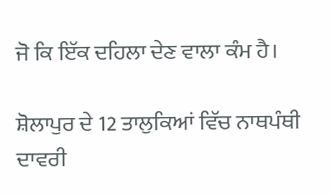ਜੋ ਕਿ ਇੱਕ ਦਹਿਲਾ ਦੇਣ ਵਾਲਾ ਕੰਮ ਹੈ।

ਸ਼ੋਲਾਪੁਰ ਦੇ 12 ਤਾਲੁਕਿਆਂ ਵਿੱਚ ਨਾਥਪੰਥੀ ਦਾਵਰੀ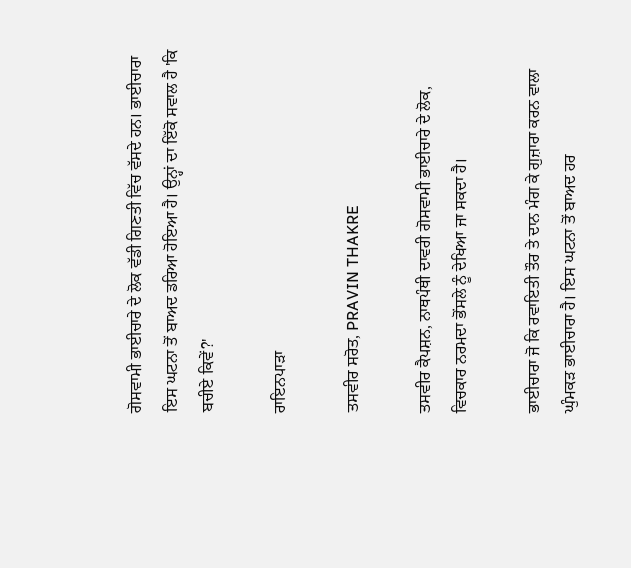ਗੋਸਵਾਮੀ ਭਾਈਚਾਰੇ ਦੇ ਲੋਕ ਵੱਡੀ ਗਿਣਤੀ ਵਿੱਚ ਵੱਸਦੇ ਹਨ। ਭਾਈਚਾਰਾ ਇਸ ਘਟਨਾ ਤੋਂ ਬਾਅਦ ਡਰਿਆ ਹੋਇਆ ਹੈ। ਉਨ੍ਹਾਂ ਦਾ ਇੱਕੋ ਸਵਾਲ ਹੈ 'ਕਿ ਬਚੀਏ ਕਿਵੇਂ?'

ਰਾਇਨਪਾੜਾ

ਤਸਵੀਰ ਸਰੋਤ, PRAVIN THAKRE

ਤਸਵੀਰ ਕੈਪਸ਼ਨ, ਨਾਥਪੰਥੀ ਦਾਵਰੀ ਗੋਸਵਾਮੀ ਭਾਈਚਾਰੇ ਦੇ ਲੋਕ, ਵਿਚਕਾਰ ਨਰਮਦਾ ਭੋਂਸਲੇ ਨੂੰ ਦੇਖਿਆ ਜਾ ਸਕਦਾ ਹੈ।

ਭਾਈਚਾਰਾ ਜੋ ਕਿ ਰਵਾਇਤੀ ਤੌਰ ਤੇ ਦਾਨ ਮੰਗ ਕੇ ਗੁਜ਼ਾਰਾ ਕਰਨ ਵਾਲਾ ਘੁੰਮਕੜ ਭਾਈਚਾਰਾ ਹੈ। ਇਸ ਘਟਨਾ ਤੋਂ ਬਾਅਦ ਹਰ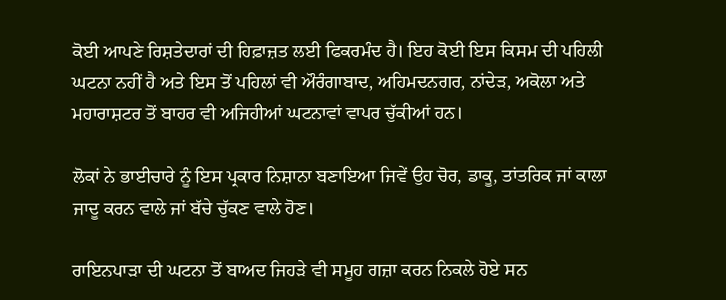ਕੋਈ ਆਪਣੇ ਰਿਸ਼ਤੇਦਾਰਾਂ ਦੀ ਹਿਫ਼ਾਜ਼ਤ ਲਈ ਫਿਕਰਮੰਦ ਹੈ। ਇਹ ਕੋਈ ਇਸ ਕਿਸਮ ਦੀ ਪਹਿਲੀ ਘਟਨਾ ਨਹੀਂ ਹੈ ਅਤੇ ਇਸ ਤੋਂ ਪਹਿਲਾਂ ਵੀ ਔਰੰਗਾਬਾਦ, ਅਹਿਮਦਨਗਰ, ਨਾਂਦੇੜ, ਅਕੋਲਾ ਅਤੇ ਮਹਾਰਾਸ਼ਟਰ ਤੋਂ ਬਾਹਰ ਵੀ ਅਜਿਹੀਆਂ ਘਟਨਾਵਾਂ ਵਾਪਰ ਚੁੱਕੀਆਂ ਹਨ।

ਲੋਕਾਂ ਨੇ ਭਾਈਚਾਰੇ ਨੂੰ ਇਸ ਪ੍ਰਕਾਰ ਨਿਸ਼ਾਨਾ ਬਣਾਇਆ ਜਿਵੇਂ ਉਹ ਚੋਰ, ਡਾਕੂ, ਤਾਂਤਰਿਕ ਜਾਂ ਕਾਲਾ ਜਾਦੂ ਕਰਨ ਵਾਲੇ ਜਾਂ ਬੱਚੇ ਚੁੱਕਣ ਵਾਲੇ ਹੋਣ।

ਰਾਇਨਪਾੜਾ ਦੀ ਘਟਨਾ ਤੋਂ ਬਾਅਦ ਜਿਹੜੇ ਵੀ ਸਮੂਹ ਗਜ਼ਾ ਕਰਨ ਨਿਕਲੇ ਹੋਏ ਸਨ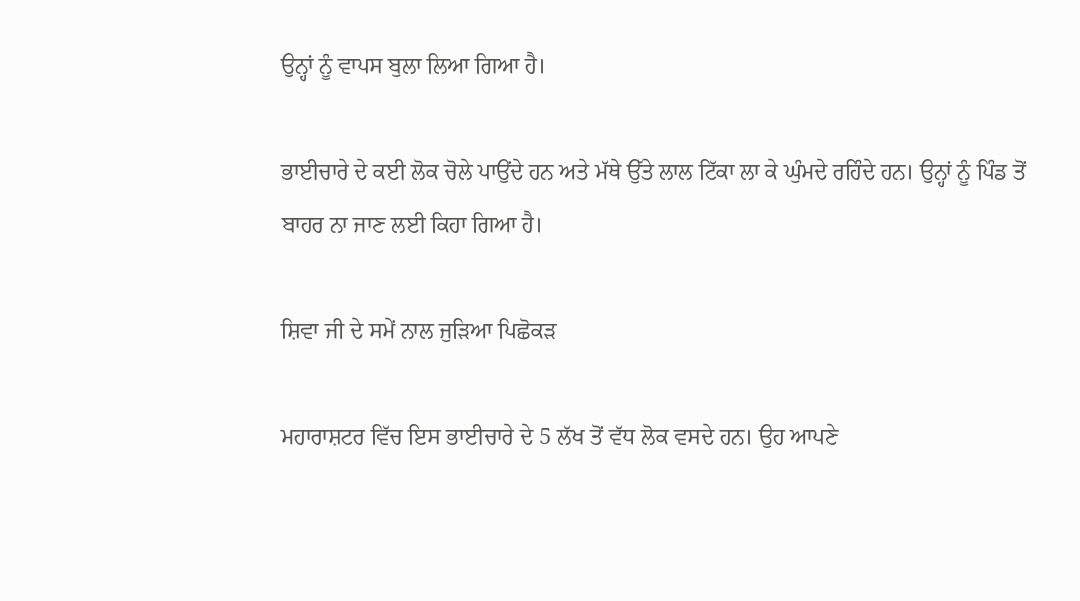ਉਨ੍ਹਾਂ ਨੂੰ ਵਾਪਸ ਬੁਲਾ ਲਿਆ ਗਿਆ ਹੈ।

ਭਾਈਚਾਰੇ ਦੇ ਕਈ ਲੋਕ ਚੋਲੇ ਪਾਉਂਦੇ ਹਨ ਅਤੇ ਮੱਥੇ ਉੱਤੇ ਲਾਲ ਟਿੱਕਾ ਲਾ ਕੇ ਘੁੰਮਦੇ ਰਹਿੰਦੇ ਹਨ। ਉਨ੍ਹਾਂ ਨੂੰ ਪਿੰਡ ਤੋਂ ਬਾਹਰ ਨਾ ਜਾਣ ਲਈ ਕਿਹਾ ਗਿਆ ਹੈ।

ਸ਼ਿਵਾ ਜੀ ਦੇ ਸਮੇਂ ਨਾਲ ਜੁੜਿਆ ਪਿਛੋਕੜ

ਮਹਾਰਾਸ਼ਟਰ ਵਿੱਚ ਇਸ ਭਾਈਚਾਰੇ ਦੇ 5 ਲੱਖ ਤੋਂ ਵੱਧ ਲੋਕ ਵਸਦੇ ਹਨ। ਉਹ ਆਪਣੇ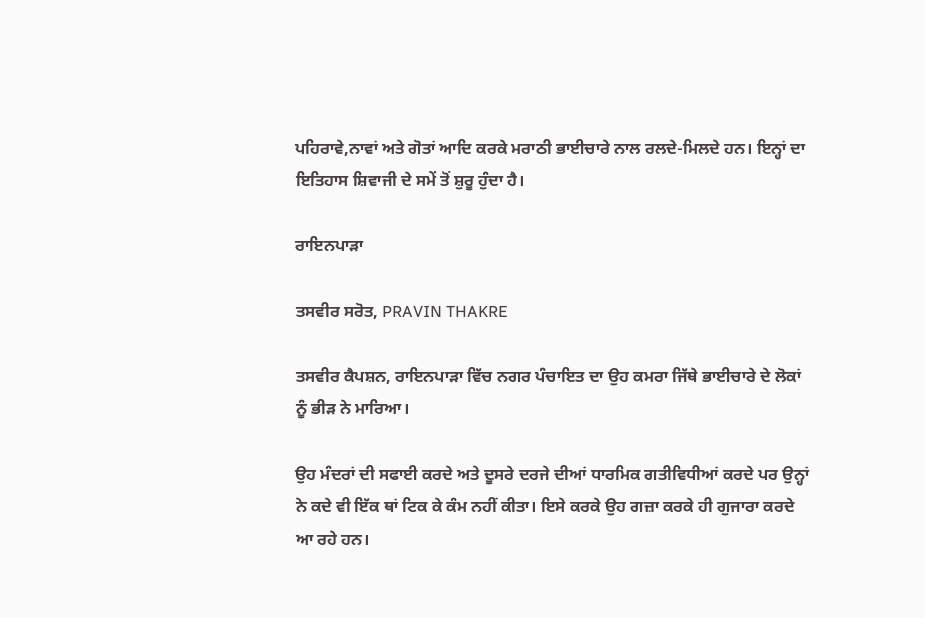ਪਹਿਰਾਵੇ,ਨਾਵਾਂ ਅਤੇ ਗੋਤਾਂ ਆਦਿ ਕਰਕੇ ਮਰਾਠੀ ਭਾਈਚਾਰੇ ਨਾਲ ਰਲਦੇ-ਮਿਲਦੇ ਹਨ। ਇਨ੍ਹਾਂ ਦਾ ਇਤਿਹਾਸ ਸ਼ਿਵਾਜੀ ਦੇ ਸਮੇਂ ਤੋਂ ਸ਼ੁਰੂ ਹੁੰਦਾ ਹੈ।

ਰਾਇਨਪਾੜਾ

ਤਸਵੀਰ ਸਰੋਤ, PRAVIN THAKRE

ਤਸਵੀਰ ਕੈਪਸ਼ਨ, ਰਾਇਨਪਾੜਾ ਵਿੱਚ ਨਗਰ ਪੰਚਾਇਤ ਦਾ ਉਹ ਕਮਰਾ ਜਿੱਥੇ ਭਾਈਚਾਰੇ ਦੇ ਲੋਕਾਂ ਨੂੰ ਭੀੜ ਨੇ ਮਾਰਿਆ।

ਉਹ ਮੰਦਰਾਂ ਦੀ ਸਫਾਈ ਕਰਦੇ ਅਤੇ ਦੂਸਰੇ ਦਰਜੇ ਦੀਆਂ ਧਾਰਮਿਕ ਗਤੀਵਿਧੀਆਂ ਕਰਦੇ ਪਰ ਉਨ੍ਹਾਂ ਨੇ ਕਦੇ ਵੀ ਇੱਕ ਥਾਂ ਟਿਕ ਕੇ ਕੰਮ ਨਹੀਂ ਕੀਤਾ। ਇਸੇ ਕਰਕੇ ਉਹ ਗਜ਼ਾ ਕਰਕੇ ਹੀ ਗੁਜਾਰਾ ਕਰਦੇ ਆ ਰਹੇ ਹਨ।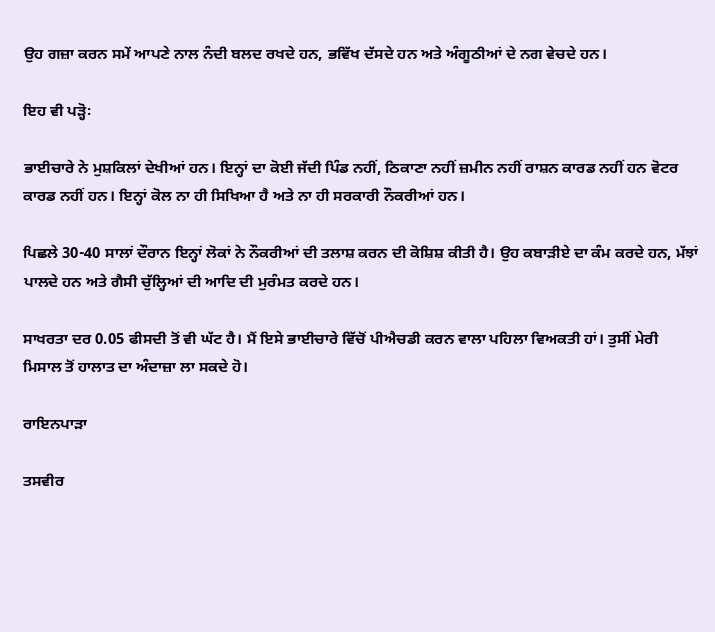ਉਹ ਗਜ਼ਾ ਕਰਨ ਸਮੇਂ ਆਪਣੇ ਨਾਲ ਨੰਦੀ ਬਲਦ ਰਖਦੇ ਹਨ, ਭਵਿੱਖ ਦੱਸਦੇ ਹਨ ਅਤੇ ਅੰਗੂਠੀਆਂ ਦੇ ਨਗ ਵੇਚਦੇ ਹਨ।

ਇਹ ਵੀ ਪੜ੍ਹੋ꞉

ਭਾਈਚਾਰੇ ਨੇ ਮੁਸ਼ਕਿਲਾਂ ਦੇਖੀਆਂ ਹਨ। ਇਨ੍ਹਾਂ ਦਾ ਕੋਈ ਜੱਦੀ ਪਿੰਡ ਨਹੀਂ, ਠਿਕਾਣਾ ਨਹੀਂ ਜ਼ਮੀਨ ਨਹੀਂ ਰਾਸ਼ਨ ਕਾਰਡ ਨਹੀਂ ਹਨ ਵੋਟਰ ਕਾਰਡ ਨਹੀਂ ਹਨ। ਇਨ੍ਹਾਂ ਕੋਲ ਨਾ ਹੀ ਸਿਖਿਆ ਹੈ ਅਤੇ ਨਾ ਹੀ ਸਰਕਾਰੀ ਨੌਕਰੀਆਂ ਹਨ।

ਪਿਛਲੇ 30-40 ਸਾਲਾਂ ਦੌਰਾਨ ਇਨ੍ਹਾਂ ਲੋਕਾਂ ਨੇ ਨੌਕਰੀਆਂ ਦੀ ਤਲਾਸ਼ ਕਰਨ ਦੀ ਕੋਸ਼ਿਸ਼ ਕੀਤੀ ਹੈ। ਉਹ ਕਬਾੜੀਏ ਦਾ ਕੰਮ ਕਰਦੇ ਹਨ, ਮੱਝਾਂ ਪਾਲਦੇ ਹਨ ਅਤੇ ਗੈਸੀ ਚੁੱਲ੍ਹਿਆਂ ਦੀ ਆਦਿ ਦੀ ਮੁਰੰਮਤ ਕਰਦੇ ਹਨ।

ਸਾਖਰਤਾ ਦਰ 0.05 ਫੀਸਦੀ ਤੋਂ ਵੀ ਘੱਟ ਹੈ। ਮੈਂ ਇਸੇ ਭਾਈਚਾਰੇ ਵਿੱਚੋਂ ਪੀਐਚਡੀ ਕਰਨ ਵਾਲਾ ਪਹਿਲਾ ਵਿਅਕਤੀ ਹਾਂ। ਤੁਸੀਂ ਮੇਰੀ ਮਿਸਾਲ ਤੋਂ ਹਾਲਾਤ ਦਾ ਅੰਦਾਜ਼ਾ ਲਾ ਸਕਦੇ ਹੋ।

ਰਾਇਨਪਾੜਾ

ਤਸਵੀਰ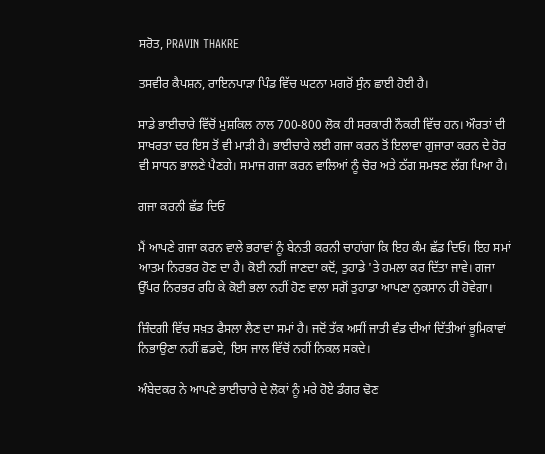ਸਰੋਤ, PRAVIN THAKRE

ਤਸਵੀਰ ਕੈਪਸ਼ਨ, ਰਾਇਨਪਾੜਾ ਪਿੰਡ ਵਿੱਚ ਘਟਨਾ ਮਗਰੋਂ ਸੁੰਨ ਛਾਈ ਹੋਈ ਹੈ।

ਸਾਡੇ ਭਾਈਚਾਰੇ ਵਿੱਚੋਂ ਮੁਸ਼ਕਿਲ ਨਾਲ 700-800 ਲੋਕ ਹੀ ਸਰਕਾਰੀ ਨੌਕਰੀ ਵਿੱਚ ਹਨ। ਔਰਤਾਂ ਦੀ ਸਾਖਰਤਾ ਦਰ ਇਸ ਤੋਂ ਵੀ ਮਾੜੀ ਹੈ। ਭਾਈਚਾਰੇ ਲਈ ਗਜਾ ਕਰਨ ਤੋਂ ਇਲਾਵਾ ਗੁਜਾਰਾ ਕਰਨ ਦੇ ਹੋਰ ਵੀ ਸਾਧਨ ਭਾਲਣੇ ਪੈਣਗੇ। ਸਮਾਜ ਗਜਾ ਕਰਨ ਵਾਲਿਆਂ ਨੂੰ ਚੋਰ ਅਤੇ ਠੱਗ ਸਮਝਣ ਲੱਗ ਪਿਆ ਹੈ।

ਗਜਾ ਕਰਨੀ ਛੱਡ ਦਿਓ

ਮੈਂ ਆਪਣੇ ਗਜਾ ਕਰਨ ਵਾਲੇ ਭਰਾਵਾਂ ਨੂੰ ਬੇਨਤੀ ਕਰਨੀ ਚਾਹਾਂਗਾ ਕਿ ਇਹ ਕੰਮ ਛੱਡ ਦਿਓ। ਇਹ ਸਮਾਂ ਆਤਮ ਨਿਰਭਰ ਹੋਣ ਦਾ ਹੈ। ਕੋਈ ਨਹੀਂ ਜਾਣਦਾ ਕਦੋਂ, ਤੁਹਾਡੇ 'ਤੇ ਹਮਲਾ ਕਰ ਦਿੱਤਾ ਜਾਵੇ। ਗਜਾ ਉੱਪਰ ਨਿਰਭਰ ਰਹਿ ਕੇ ਕੋਈ ਭਲਾ ਨਹੀਂ ਹੋਣ ਵਾਲਾ ਸਗੋਂ ਤੁਹਾਡਾ ਆਪਣਾ ਨੁਕਸਾਨ ਹੀ ਹੋਵੇਗਾ।

ਜ਼ਿੰਦਗੀ ਵਿੱਚ ਸਖ਼ਤ ਫੈਸਲਾ ਲੈਣ ਦਾ ਸਮਾਂ ਹੈ। ਜਦੋਂ ਤੱਕ ਅਸੀਂ ਜਾਤੀ ਵੰਡ ਦੀਆਂ ਦਿੱਤੀਆਂ ਭੂਮਿਕਾਵਾਂ ਨਿਭਾਉਣਾ ਨਹੀਂ ਛਡਦੇ, ਇਸ ਜਾਲ ਵਿੱਚੋਂ ਨਹੀਂ ਨਿਕਲ ਸਕਦੇ।

ਅੰਬੇਦਕਰ ਨੇ ਆਪਣੇ ਭਾਈਚਾਰੇ ਦੇ ਲੋਕਾਂ ਨੂੰ ਮਰੇ ਹੋਏ ਡੰਗਰ ਢੋਣ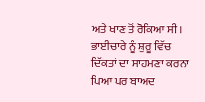ਅਤੇ ਖਾਣ ਤੋਂ ਰੋਕਿਆ ਸੀ। ਭਾਈਚਾਰੇ ਨੂੰ ਸ਼ੁਰੂ ਵਿੱਚ ਦਿੱਕਤਾਂ ਦਾ ਸਾਹਮਣਾ ਕਰਨਾ ਪਿਆ ਪਰ ਬਾਅਦ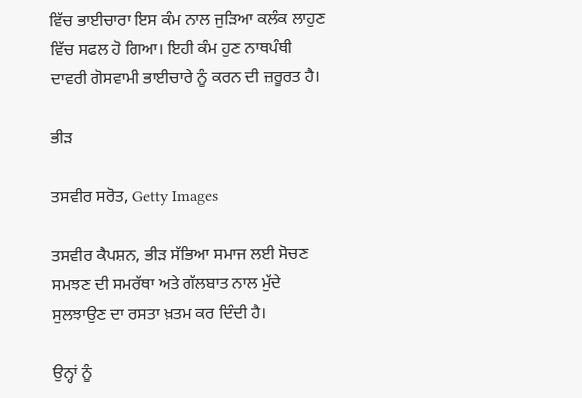ਵਿੱਚ ਭਾਈਚਾਰਾ ਇਸ ਕੰਮ ਨਾਲ ਜੁੜਿਆ ਕਲੰਕ ਲਾਹੁਣ ਵਿੱਚ ਸਫਲ ਹੋ ਗਿਆ। ਇਹੀ ਕੰਮ ਹੁਣ ਨਾਥਪੰਥੀ ਦਾਵਰੀ ਗੋਸਵਾਮੀ ਭਾਈਚਾਰੇ ਨੂੰ ਕਰਨ ਦੀ ਜ਼ਰੂਰਤ ਹੈ।

ਭੀੜ

ਤਸਵੀਰ ਸਰੋਤ, Getty Images

ਤਸਵੀਰ ਕੈਪਸ਼ਨ, ਭੀੜ ਸੱਭਿਆ ਸਮਾਜ ਲਈ ਸੋਚਣ ਸਮਝਣ ਦੀ ਸਮਰੱਥਾ ਅਤੇ ਗੱਲਬਾਤ ਨਾਲ ਮੁੱਦੇ ਸੁਲਝਾਉਣ ਦਾ ਰਸਤਾ ਖ਼ਤਮ ਕਰ ਦਿੰਦੀ ਹੈ।

ਉਨ੍ਹਾਂ ਨੂੰ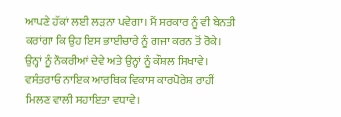ਆਪਣੇ ਹੱਕਾਂ ਲਈ ਲੜਨਾ ਪਵੇਗਾ। ਮੈਂ ਸਰਕਾਰ ਨੂੰ ਵੀ ਬੇਨਤੀ ਕਰਾਂਗਾ ਕਿ ਉਹ ਇਸ ਭਾਈਚਾਰੇ ਨੂੰ ਗਜਾ ਕਰਨ ਤੋਂ ਰੋਕੇ। ਉਨ੍ਹਾਂ ਨੂੰ ਨੌਕਰੀਆਂ ਦੇਵੇ ਅਤੇ ਉਨ੍ਹਾਂ ਨੂੰ ਕੌਸ਼ਲ ਸਿਖਾਵੇ। ਵਸੰਤਰਾਓ ਨਾਇਕ ਆਰਥਿਕ ਵਿਕਾਸ ਕਾਰਪੋਰੇਸ਼ ਰਾਹੀਂ ਮਿਲਣ ਵਾਲੀ ਸਹਾਇਤਾ ਵਧਾਵੇ।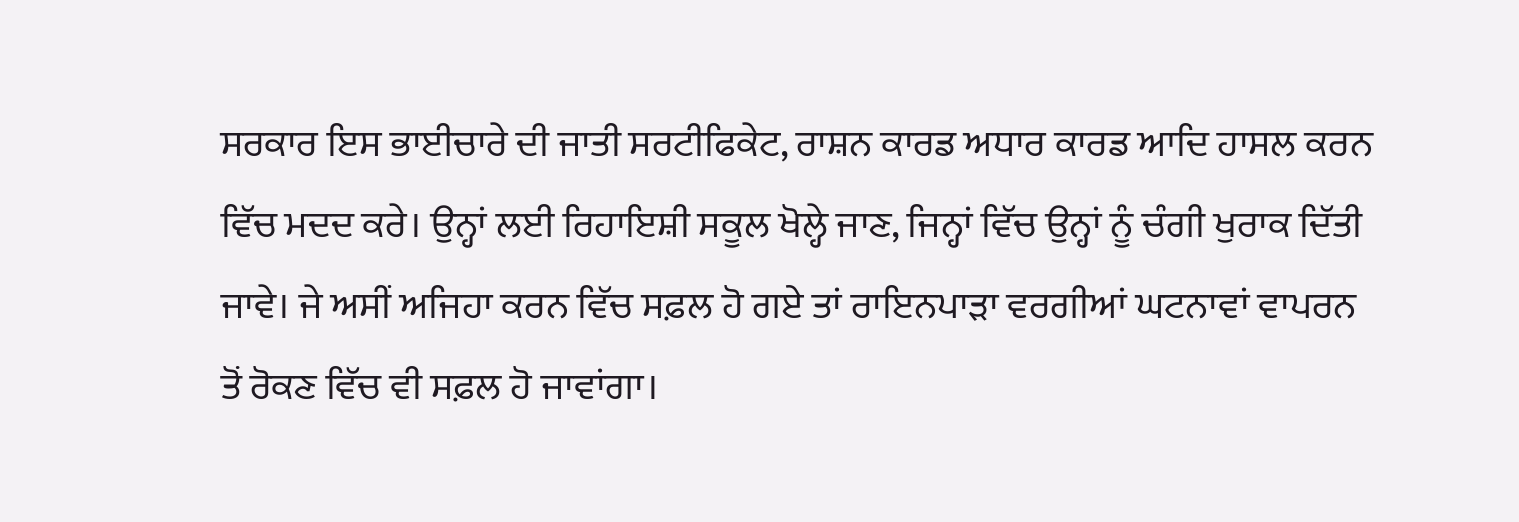ਸਰਕਾਰ ਇਸ ਭਾਈਚਾਰੇ ਦੀ ਜਾਤੀ ਸਰਟੀਫਿਕੇਟ, ਰਾਸ਼ਨ ਕਾਰਡ ਅਧਾਰ ਕਾਰਡ ਆਦਿ ਹਾਸਲ ਕਰਨ ਵਿੱਚ ਮਦਦ ਕਰੇ। ਉਨ੍ਹਾਂ ਲਈ ਰਿਹਾਇਸ਼ੀ ਸਕੂਲ ਖੋਲ੍ਹੇ ਜਾਣ, ਜਿਨ੍ਹਾਂ ਵਿੱਚ ਉਨ੍ਹਾਂ ਨੂੰ ਚੰਗੀ ਖੁਰਾਕ ਦਿੱਤੀ ਜਾਵੇ। ਜੇ ਅਸੀਂ ਅਜਿਹਾ ਕਰਨ ਵਿੱਚ ਸਫ਼ਲ ਹੋ ਗਏ ਤਾਂ ਰਾਇਨਪਾੜਾ ਵਰਗੀਆਂ ਘਟਨਾਵਾਂ ਵਾਪਰਨ ਤੋਂ ਰੋਕਣ ਵਿੱਚ ਵੀ ਸਫ਼ਲ ਹੋ ਜਾਵਾਂਗਾ।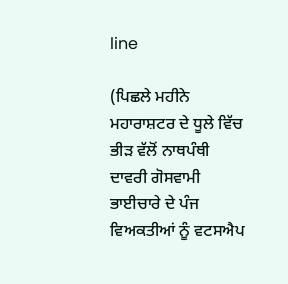line

(ਪਿਛਲੇ ਮਹੀਨੇ ਮਹਾਰਾਸ਼ਟਰ ਦੇ ਧੂਲੇ ਵਿੱਚ ਭੀੜ ਵੱਲੋਂ ਨਾਥਪੰਥੀ ਦਾਵਰੀ ਗੋਸਵਾਮੀ ਭਾਈਚਾਰੇ ਦੇ ਪੰਜ ਵਿਅਕਤੀਆਂ ਨੂੰ ਵਟਸਐਪ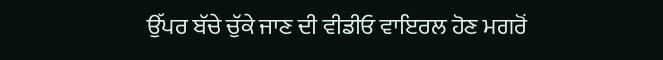ਉੱਪਰ ਬੱਚੇ ਚੁੱਕੇ ਜਾਣ ਦੀ ਵੀਡੀਓ ਵਾਇਰਲ ਹੋਣ ਮਗਰੋਂ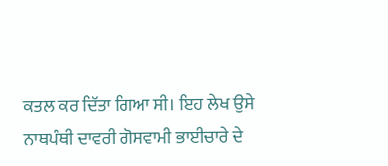ਕਤਲ ਕਰ ਦਿੱਤਾ ਗਿਆ ਸੀ। ਇਹ ਲੇਖ ਉਸੇ ਨਾਥਪੰਥੀ ਦਾਵਰੀ ਗੋਸਵਾਮੀ ਭਾਈਚਾਰੇ ਦੇ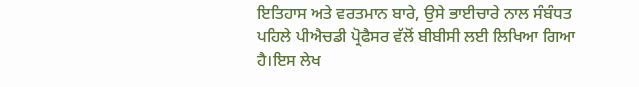ਇਤਿਹਾਸ ਅਤੇ ਵਰਤਮਾਨ ਬਾਰੇ, ਉਸੇ ਭਾਈਚਾਰੇ ਨਾਲ ਸੰਬੰਧਤ ਪਹਿਲੇ ਪੀਐਚਡੀ ਪ੍ਰੋਫੈਸਰ ਵੱਲੋਂ ਬੀਬੀਸੀ ਲਈ ਲਿਖਿਆ ਗਿਆ ਹੈ।ਇਸ ਲੇਖ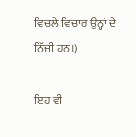ਵਿਚਲੇ ਵਿਚਾਰ ਉਨ੍ਹਾਂ ਦੇ ਨਿੱਜੀ ਹਨ।)

ਇਹ ਵੀ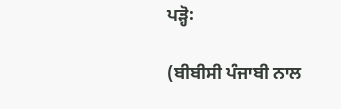ਪੜ੍ਹੋ꞉

(ਬੀਬੀਸੀ ਪੰਜਾਬੀ ਨਾਲ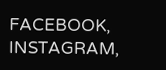FACEBOOK, INSTAGRAM,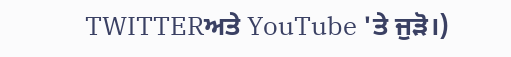TWITTERਅਤੇ YouTube 'ਤੇ ਜੁੜੋ।)